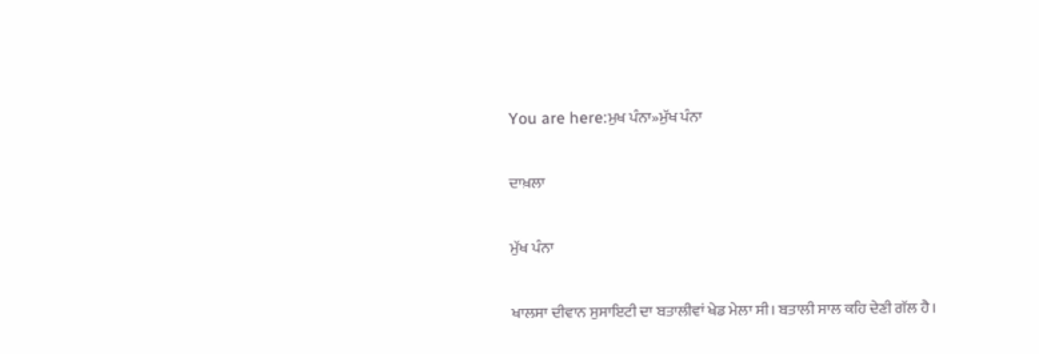You are here:ਮੁਖ ਪੰਨਾ»ਮੁੱਖ ਪੰਨਾ

ਦਾਖ਼ਲਾ

ਮੁੱਖ ਪੰਨਾ

ਖਾਲਸਾ ਦੀਵਾਨ ਸੁਸਾਇਟੀ ਦਾ ਬਤਾਲੀਵਾਂ ਖੇਡ ਮੇਲਾ ਸੀ। ਬਤਾਲੀ ਸਾਲ ਕਹਿ ਦੇਣੀ ਗੱਲ ਹੈ।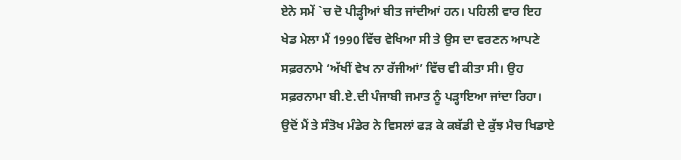ਏਨੇ ਸਮੇਂ `ਚ ਦੋ ਪੀੜ੍ਹੀਆਂ ਬੀਤ ਜਾਂਦੀਆਂ ਹਨ। ਪਹਿਲੀ ਵਾਰ ਇਹ ਖੇਡ ਮੇਲਾ ਮੈਂ 1990 ਵਿੱਚ ਵੇਖਿਆ ਸੀ ਤੇ ਉਸ ਦਾ ਵਰਣਨ ਆਪਣੇ ਸਫ਼ਰਨਾਮੇ ‘ਅੱਖੀਂ ਵੇਖ ਨਾ ਰੱਜੀਆਂ’ ਵਿੱਚ ਵੀ ਕੀਤਾ ਸੀ। ਉਹ ਸਫ਼ਰਨਾਮਾ ਬੀ.ਏ.ਦੀ ਪੰਜਾਬੀ ਜਮਾਤ ਨੂੰ ਪੜ੍ਹਾਇਆ ਜਾਂਦਾ ਰਿਹਾ। ਉਦੋਂ ਮੈਂ ਤੇ ਸੰਤੋਖ ਮੰਡੇਰ ਨੇ ਵਿਸਲਾਂ ਫੜ ਕੇ ਕਬੱਡੀ ਦੇ ਕੁੱਝ ਮੈਚ ਖਿਡਾਏ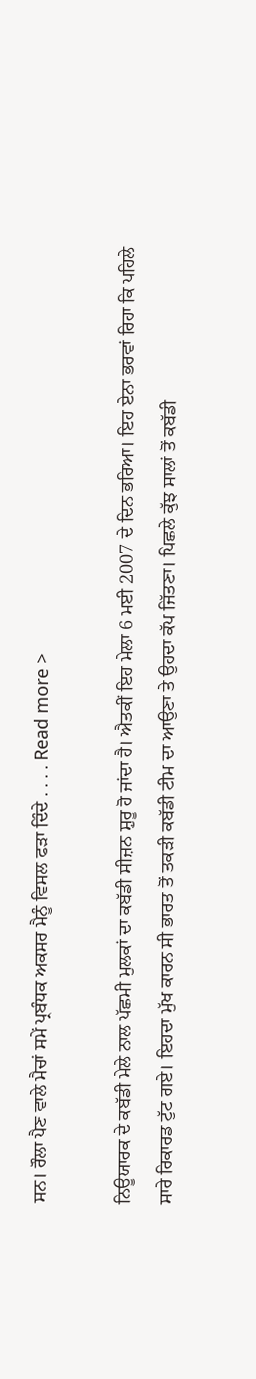ਸਨ। ਰੌਲਾ ਪੈਣ ਵਾਲੇ ਮੈਚਾਂ ਸਮੇਂ ਪ੍ਰਬੰਧਕ ਅਕਸਰ ਮੈਨੂੰ ਵਿਸਲ ਫੜਾ ਦਿੰਦੇ . . . . Read more >

ਨਿਊਯਾਰਕ ਦੇ ਕਬੱਡੀ ਮੇਲੇ ਨਾਲ ਪੱਛਮੀ ਮੁਲਕਾਂ ਦਾ ਕਬੱਡੀ ਸੀਜ਼ਨ ਸ਼ੁਰੂ ਹੋ ਜਾਂਦਾ ਹੈ। ਐਤਕੀਂ ਇਹ ਮੇਲਾ 6 ਮਈ 2007 ਦੇ ਦਿਨ ਭਰਿਆ। ਇਹ ਏਨਾ ਭਰਵਾਂ ਰਿਹਾ ਕਿ ਪਹਿਲੇ ਸਾਰੇ ਰਿਕਾਰਡ ਟੁੱਟ ਗਏ। ਇਹਦਾ ਮੁੱਖ ਕਾਰਨ ਸੀ ਭਾਰਤ ਤੋਂ ਤਕੜੀ ਕਬੱਡੀ ਟੀਮ ਦਾ ਆਉਣਾ ਤੇ ਉਹਦਾ ਕੱਪ ਜਿੱਤਣਾ। ਪਿਛਲੇ ਕੁੱਝ ਸਾਲਾਂ ਤੋਂ ਕਬੱਡੀ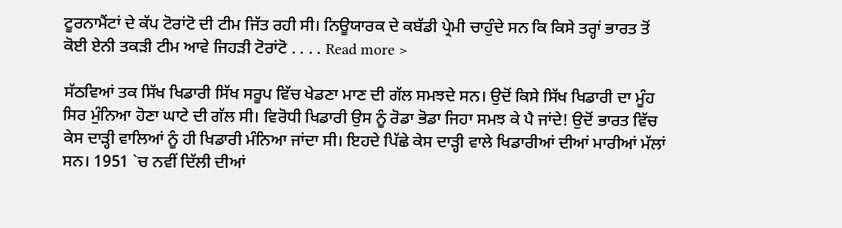ਟੂਰਨਾਮੈਂਟਾਂ ਦੇ ਕੱਪ ਟੋਰਾਂਟੋ ਦੀ ਟੀਮ ਜਿੱਤ ਰਹੀ ਸੀ। ਨਿਊਯਾਰਕ ਦੇ ਕਬੱਡੀ ਪ੍ਰੇਮੀ ਚਾਹੁੰਦੇ ਸਨ ਕਿ ਕਿਸੇ ਤਰ੍ਹਾਂ ਭਾਰਤ ਤੋਂ ਕੋਈ ਏਨੀ ਤਕੜੀ ਟੀਮ ਆਵੇ ਜਿਹੜੀ ਟੋਰਾਂਟੋ . . . . Read more >

ਸੱਠਵਿਆਂ ਤਕ ਸਿੱਖ ਖਿਡਾਰੀ ਸਿੱਖ ਸਰੂਪ ਵਿੱਚ ਖੇਡਣਾ ਮਾਣ ਦੀ ਗੱਲ ਸਮਝਦੇ ਸਨ। ਉਦੋਂ ਕਿਸੇ ਸਿੱਖ ਖਿਡਾਰੀ ਦਾ ਮੂੰਹ ਸਿਰ ਮੁੰਨਿਆ ਹੋਣਾ ਘਾਟੇ ਦੀ ਗੱਲ ਸੀ। ਵਿਰੋਧੀ ਖਿਡਾਰੀ ਉਸ ਨੂੰ ਰੋਡਾ ਭੋਡਾ ਜਿਹਾ ਸਮਝ ਕੇ ਪੈ ਜਾਂਦੇ! ਉਦੋਂ ਭਾਰਤ ਵਿੱਚ ਕੇਸ ਦਾੜ੍ਹੀ ਵਾਲਿਆਂ ਨੂੰ ਹੀ ਖਿਡਾਰੀ ਮੰਨਿਆ ਜਾਂਦਾ ਸੀ। ਇਹਦੇ ਪਿੱਛੇ ਕੇਸ ਦਾੜ੍ਹੀ ਵਾਲੇ ਖਿਡਾਰੀਆਂ ਦੀਆਂ ਮਾਰੀਆਂ ਮੱਲਾਂ ਸਨ। 1951 `ਚ ਨਵੀਂ ਦਿੱਲੀ ਦੀਆਂ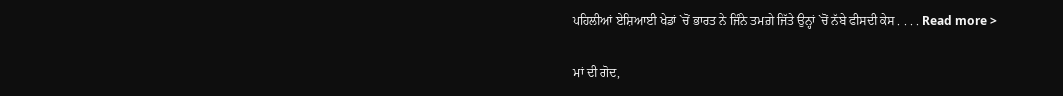ਪਹਿਲੀਆਂ ਏਸ਼ਿਆਈ ਖੇਡਾਂ `ਚੋਂ ਭਾਰਤ ਨੇ ਜਿੰਨੇ ਤਮਗ਼ੇ ਜਿੱਤੇ ਉਨ੍ਹਾਂ `ਚੋਂ ਨੱਬੇ ਫੀਸਦੀ ਕੇਸ . . . . Read more >

ਮਾਂ ਦੀ ਗੋਦ,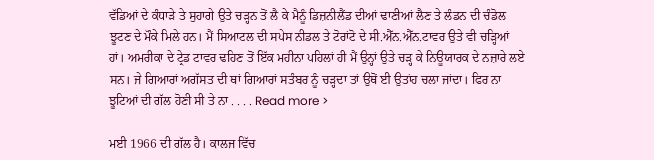ਵੱਡਿਆਂ ਦੇ ਕੰਧਾੜੇ ਤੇ ਸੁਹਾਗੇ ਉਤੇ ਚੜ੍ਹਨ ਤੋਂ ਲੈ ਕੇ ਮੈਨੂੰ ਡਿਜ਼ਨੀਲੈਂਡ ਦੀਆਂ ਢਾਣੀਆਂ ਲੈਣ ਤੇ ਲੰਡਨ ਦੀ ਚੰਡੋਲ ਝੂਟਣ ਦੇ ਮੌਕੇ ਮਿਲੇ ਹਨ। ਮੈਂ ਸਿਆਟਲ ਦੀ ਸਪੇਸ ਨੀਡਲ ਤੇ ਟੋਰਾਂਟੋ ਦੇ ਸੀ.ਐੱਨ.ਐੱਨ.ਟਾਵਰ ਉਤੇ ਵੀ ਚੜ੍ਹਿਆਂ ਹਾਂ। ਅਮਰੀਕਾ ਦੇ ਟ੍ਰੇਡ ਟਾਵਰ ਢਹਿਣ ਤੋਂ ਇੱਕ ਮਹੀਨਾ ਪਹਿਲਾਂ ਹੀ ਮੈਂ ਉਨ੍ਹਾਂ ਉਤੇ ਚੜ੍ਹ ਕੇ ਨਿਊਯਾਰਕ ਦੇ ਨਜ਼ਾਰੇ ਲਏ ਸਨ। ਜੇ ਗਿਆਰਾਂ ਅਗੱਸਤ ਦੀ ਥਾਂ ਗਿਆਰਾਂ ਸਤੰਬਰ ਨੂੰ ਚੜ੍ਹਦਾ ਤਾਂ ਉਥੋਂ ਈ ਉਤਾਂਹ ਚਲਾ ਜਾਂਦਾ। ਫਿਰ ਨਾ ਝੂਟਿਆਂ ਦੀ ਗੱਲ ਹੋਣੀ ਸੀ ਤੇ ਨਾ . . . . Read more >

ਮਈ 1966 ਦੀ ਗੱਲ ਹੈ। ਕਾਲਜ ਵਿੱਚ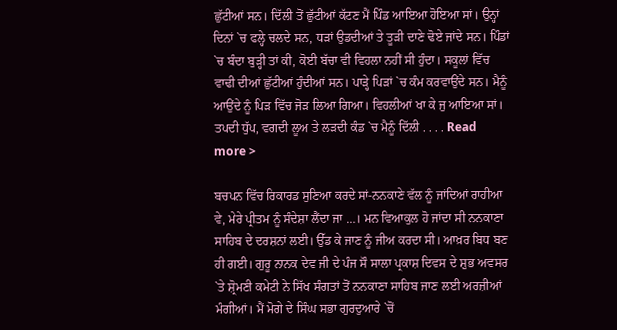ਛੁੱਟੀਆਂ ਸਨ। ਦਿੱਲੀ ਤੋਂ ਛੁੱਟੀਆਂ ਕੱਟਣ ਮੈਂ ਪਿੰਡ ਆਇਆ ਹੋਇਆ ਸਾਂ। ਉਨ੍ਹਾਂ ਦਿਨਾਂ `ਚ ਫਲ੍ਹੇ ਚਲਦੇ ਸਨ, ਧੜਾਂ ਉਡਦੀਆਂ ਤੇ ਤੂੜੀ ਦਾਣੇ ਢੋਏ ਜਾਂਦੇ ਸਨ। ਪਿੰਡਾਂ `ਚ ਬੰਦਾ ਬੁੜ੍ਹੀ ਤਾਂ ਕੀ, ਕੋਈ ਬੱਚਾ ਵੀ ਵਿਹਲਾ ਨਹੀਂ ਸੀ ਹੁੰਦਾ। ਸਕੂਲਾਂ ਵਿੱਚ ਵਾਢੀ ਦੀਆਂ ਛੁੱਟੀਆਂ ਹੁੰਦੀਆਂ ਸਨ। ਪਾੜ੍ਹੇ ਪਿੜਾਂ `ਚ ਕੰਮ ਕਰਵਾਉਂਦੇ ਸਨ। ਮੈਨੂੰ ਆਉਂਦੇ ਨੂੰ ਪਿੜ ਵਿੱਚ ਜੋੜ ਲਿਆ ਗਿਆ। ਵਿਹਲੀਆਂ ਖਾ ਕੇ ਜੁ ਆਇਆ ਸਾਂ। ਤਪਦੀ ਧੁੱਪ, ਵਗਦੀ ਲੂਅ ਤੇ ਲੜਦੀ ਕੰਡ `ਚ ਮੈਨੂੰ ਦਿੱਲੀ . . . . Read more >

ਬਚਪਨ ਵਿੱਚ ਰਿਕਾਰਡ ਸੁਣਿਆ ਕਰਦੇ ਸਾਂ-ਨਨਕਾਣੇ ਵੱਲ ਨੂੰ ਜਾਂਦਿਆਂ ਰਾਹੀਆ ਵੇ, ਮੇਰੇ ਪ੍ਰੀਤਮ ਨੂੰ ਸੰਦੇਸ਼ਾ ਲੈਂਦਾ ਜਾ …। ਮਨ ਵਿਆਕੁਲ ਹੋ ਜਾਂਦਾ ਸੀ ਨਨਕਾਣਾ ਸਾਹਿਬ ਦੇ ਦਰਸ਼ਨਾਂ ਲਈ। ਉੱਡ ਕੇ ਜਾਣ ਨੂੰ ਜੀਅ ਕਰਦਾ ਸੀ। ਆਖ਼ਰ ਬਿਧ ਬਣ ਹੀ ਗਈ। ਗੁਰੂ ਨਾਨਕ ਦੇਵ ਜੀ ਦੇ ਪੰਜ ਸੌ ਸਾਲਾ ਪ੍ਰਕਾਸ਼ ਦਿਵਸ ਦੇ ਸ਼ੁਭ ਅਵਸਰ `ਤੇ ਸ਼੍ਰੋਮਣੀ ਕਮੇਟੀ ਨੇ ਸਿੱਖ ਸੰਗਤਾਂ ਤੋਂ ਨਨਕਾਣਾ ਸਾਹਿਬ ਜਾਣ ਲਈ ਅਰਜ਼ੀਆਂ ਮੰਗੀਆਂ। ਮੈਂ ਮੋਗੇ ਦੇ ਸਿੰਘ ਸਭਾ ਗੁਰਦੁਆਰੇ `ਚੋਂ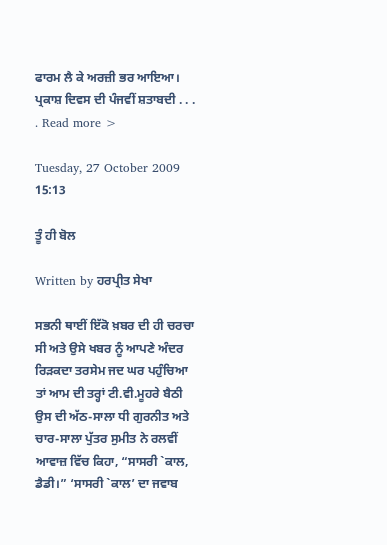ਫਾਰਮ ਲੈ ਕੇ ਅਰਜ਼ੀ ਭਰ ਆਇਆ। ਪ੍ਰਕਾਸ਼ ਦਿਵਸ ਦੀ ਪੰਜਵੀਂ ਸ਼ਤਾਬਦੀ . . . . Read more >

Tuesday, 27 October 2009 15:13

ਤੂੰ ਹੀ ਬੋਲ

Written by ਹਰਪ੍ਰੀਤ ਸੇਖਾ

ਸਭਨੀ ਥਾਈਂ ਇੱਕੋ ਖ਼ਬਰ ਦੀ ਹੀ ਚਰਚਾ ਸੀ ਅਤੇ ਉਸੇ ਖਬਰ ਨੂੰ ਆਪਣੇ ਅੰਦਰ ਰਿੜਕਦਾ ਤਰਸੇਮ ਜਦ ਘਰ ਪਹੁੰਚਿਆ ਤਾਂ ਆਮ ਦੀ ਤਰ੍ਹਾਂ ਟੀ.ਵੀ.ਮੂਹਰੇ ਬੈਠੀ ਉਸ ਦੀ ਅੱਠ-ਸਾਲਾ ਧੀ ਗੁਰਨੀਤ ਅਤੇ ਚਾਰ-ਸਾਲਾ ਪੁੱਤਰ ਸੁਮੀਤ ਨੇ ਰਲਵੀਂ ਆਵਾਜ਼ ਵਿੱਚ ਕਿਹਾ, “ਸਾਸਰੀ `ਕਾਲ, ਡੈਡੀ।” ‘ਸਾਸਰੀ `ਕਾਲ’ ਦਾ ਜਵਾਬ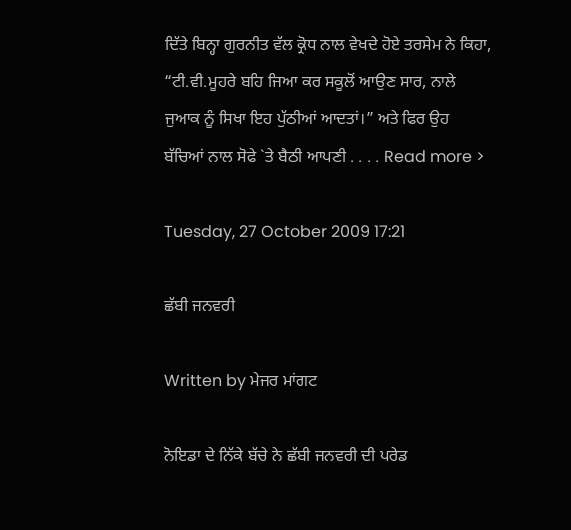ਦਿੱਤੇ ਬਿਨ੍ਹਾ ਗੁਰਨੀਤ ਵੱਲ ਕ੍ਰੋਧ ਨਾਲ ਵੇਖਦੇ ਹੋਏ ਤਰਸੇਮ ਨੇ ਕਿਹਾ, “ਟੀ.ਵੀ.ਮੂਹਰੇ ਬਹਿ ਜਿਆ ਕਰ ਸਕੂਲੋਂ ਆਉਣ ਸਾਰ, ਨਾਲੇ ਜੁਆਕ ਨੂੰ ਸਿਖਾ ਇਹ ਪੁੱਠੀਆਂ ਆਦਤਾਂ।” ਅਤੇ ਫਿਰ ਉਹ ਬੱਚਿਆਂ ਨਾਲ ਸੋਫੇ `ਤੇ ਬੈਠੀ ਆਪਣੀ . . . . Read more >

Tuesday, 27 October 2009 17:21

ਛੱਬੀ ਜਨਵਰੀ

Written by ਮੇਜਰ ਮਾਂਗਟ

ਨੋਇਡਾ ਦੇ ਨਿੱਕੇ ਬੱਚੇ ਨੇ ਛੱਬੀ ਜਨਵਰੀ ਦੀ ਪਰੇਡ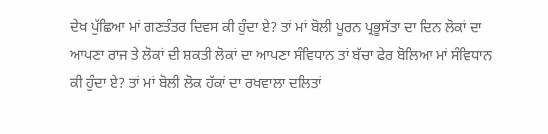ਦੇਖ ਪੁੱਛਿਆ ਮਾਂ ਗਣਤੰਤਰ ਦਿਵਸ ਕੀ ਹੁੰਦਾ ਏ? ਤਾਂ ਮਾਂ ਬੋਲੀ ਪੂਰਨ ਪ੍ਰਭੂਸੱਤਾ ਦਾ ਦਿਨ ਲੋਕਾਂ ਦਾ ਆਪਣਾ ਰਾਜ ਤੇ ਲੋਕਾਂ ਦੀ ਸ਼ਕਤੀ ਲੋਕਾਂ ਦਾ ਆਪਣਾ ਸੰਵਿਧਾਨ ਤਾਂ ਬੱਚਾ ਫੇਰ ਬੋਲਿਆ ਮਾਂ ਸੰਵਿਧਾਨ ਕੀ ਹੁੰਦਾ ਏ? ਤਾਂ ਮਾਂ ਬੋਲੀ ਲੋਕ ਹੱਕਾਂ ਦਾ ਰਖਵਾਲਾ ਦਲਿਤਾਂ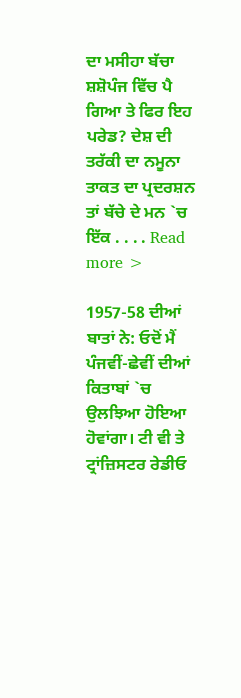ਦਾ ਮਸੀਹਾ ਬੱਚਾ ਸ਼ਸ਼ੋਪੰਜ ਵਿੱਚ ਪੈ ਗਿਆ ਤੇ ਫਿਰ ਇਹ ਪਰੇਡ? ਦੇਸ਼ ਦੀ ਤਰੱਕੀ ਦਾ ਨਮੂਨਾ ਤਾਕਤ ਦਾ ਪ੍ਰਦਰਸ਼ਨ ਤਾਂ ਬੱਚੇ ਦੇ ਮਨ `ਚ ਇੱਕ . . . . Read more >

1957-58 ਦੀਆਂ ਬਾਤਾਂ ਨੇ: ਓਦੋਂ ਮੈਂ ਪੰਜਵੀਂ-ਛੇਵੀਂ ਦੀਆਂ ਕਿਤਾਬਾਂ `ਚ ਉਲਝਿਆ ਹੋਇਆ ਹੋਵਾਂਗਾ। ਟੀ ਵੀ ਤੇ ਟ੍ਰਾਂਜ਼ਿਸਟਰ ਰੇਡੀਓ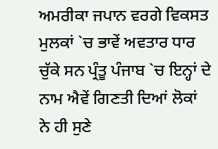ਅਮਰੀਕਾ ਜਪਾਨ ਵਰਗੇ ਵਿਕਸਤ ਮੁਲਕਾਂ `ਚ ਭਾਵੇਂ ਅਵਤਾਰ ਧਾਰ ਚੁੱਕੇ ਸਨ ਪ੍ਰੰਤੂ ਪੰਜਾਬ `ਚ ਇਨ੍ਹਾਂ ਦੇ ਨਾਮ ਐਵੇਂ ਗਿਣਤੀ ਦਿਆਂ ਲੋਕਾਂ ਨੇ ਹੀ ਸੁਣੇ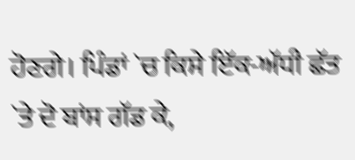ਹੋਣਗੇ। ਪਿੰਡਾਂ `ਚ ਕਿਸੇ ਇੱਕ-ਅੱਧੀ ਛੱਤ `ਤੇ ਦੋ ਬਾਂਸ ਗੱਡ ਕੇ,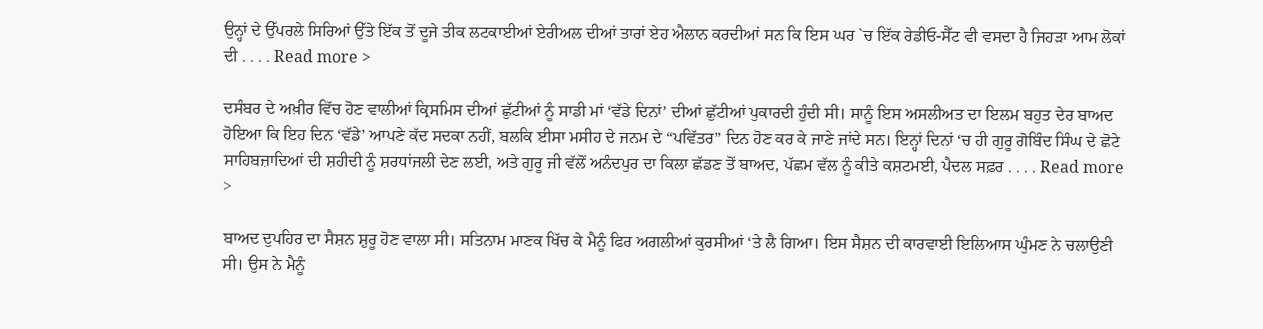ਉਨ੍ਹਾਂ ਦੇ ਉੱਪਰਲੇ ਸਿਰਿਆਂ ਉੱਤੇ ਇੱਕ ਤੋਂ ਦੂਜੇ ਤੀਕ ਲਟਕਾਈਆਂ ਏਰੀਅਲ ਦੀਆਂ ਤਾਰਾਂ ਏਹ ਐਲਾਨ ਕਰਦੀਆਂ ਸਨ ਕਿ ਇਸ ਘਰ `ਚ ਇੱਕ ਰੇਡੀਓ-ਸੈੱਟ ਵੀ ਵਸਦਾ ਹੈ ਜਿਹੜਾ ਆਮ ਲੋਕਾਂ ਦੀ . . . . Read more >

ਦਸੰਬਰ ਦੇ ਅਖ਼ੀਰ ਵਿੱਚ ਹੋਣ ਵਾਲੀਆਂ ਕ੍ਰਿਸਮਿਸ ਦੀਆਂ ਛੁੱਟੀਆਂ ਨੂੰ ਸਾਡੀ ਮਾਂ ‘ਵੱਡੇ ਦਿਨਾਂ’ ਦੀਆਂ ਛੁੱਟੀਆਂ ਪੁਕਾਰਦੀ ਹੁੰਦੀ ਸੀ। ਸਾਨੂੰ ਇਸ ਅਸਲੀਅਤ ਦਾ ਇਲਮ ਬਹੁਤ ਦੇਰ ਬਾਅਦ ਹੋਇਆ ਕਿ ਇਹ ਦਿਨ ‘ਵੱਡੇ’ ਆਪਣੇ ਕੱਦ ਸਦਕਾ ਨਹੀਂ, ਬਲਕਿ ਈਸਾ ਮਸੀਹ ਦੇ ਜਨਮ ਦੇ “ਪਵਿੱਤਰ” ਦਿਨ ਹੋਣ ਕਰ ਕੇ ਜਾਣੇ ਜਾਂਦੇ ਸਨ। ਇਨ੍ਹਾਂ ਦਿਨਾਂ ‘ਚ ਹੀ ਗੁਰੂ ਗੋਬਿੰਦ ਸਿੰਘ ਦੇ ਛੋਟੇ ਸਾਹਿਬਜ਼ਾਦਿਆਂ ਦੀ ਸ਼ਹੀਦੀ ਨੂੰ ਸ਼ਰਧਾਂਜਲੀ ਦੇਣ ਲਈ, ਅਤੇ ਗੁਰੂ ਜੀ ਵੱਲੋਂ ਅਨੰਦਪੁਰ ਦਾ ਕਿਲਾ ਛੱਡਣ ਤੋਂ ਬਾਅਦ, ਪੱਛਮ ਵੱਲ ਨੂੰ ਕੀਤੇ ਕਸ਼ਟਮਈ, ਪੈਦਲ ਸਫ਼ਰ . . . . Read more >

ਬਾਅਦ ਦੁਪਹਿਰ ਦਾ ਸੈਸ਼ਨ ਸ਼ੁਰੂ ਹੋਣ ਵਾਲਾ ਸੀ। ਸਤਿਨਾਮ ਮਾਣਕ ਖਿੱਚ ਕੇ ਮੈਨੂੰ ਫਿਰ ਅਗਲੀਆਂ ਕੁਰਸੀਆਂ ‘ਤੇ ਲੈ ਗਿਆ। ਇਸ ਸੈਸ਼ਨ ਦੀ ਕਾਰਵਾਈ ਇਲਿਆਸ ਘੁੰਮਣ ਨੇ ਚਲਾਉਣੀ ਸੀ। ਉਸ ਨੇ ਮੈਨੂੰ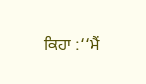ਕਿਹਾ :‘‘ਮੈਂ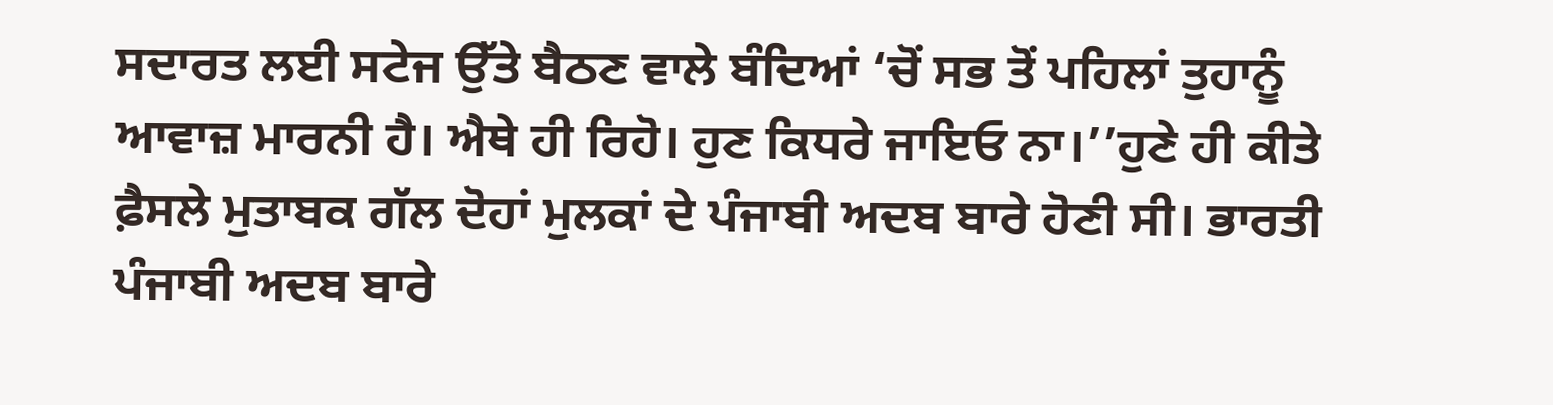ਸਦਾਰਤ ਲਈ ਸਟੇਜ ਉੱਤੇ ਬੈਠਣ ਵਾਲੇ ਬੰਦਿਆਂ ‘ਚੋਂ ਸਭ ਤੋਂ ਪਹਿਲਾਂ ਤੁਹਾਨੂੰ ਆਵਾਜ਼ ਮਾਰਨੀ ਹੈ। ਐਥੇ ਹੀ ਰਿਹੋ। ਹੁਣ ਕਿਧਰੇ ਜਾਇਓ ਨਾ।’’ਹੁਣੇ ਹੀ ਕੀਤੇ ਫ਼ੈਸਲੇ ਮੁਤਾਬਕ ਗੱਲ ਦੋਹਾਂ ਮੁਲਕਾਂ ਦੇ ਪੰਜਾਬੀ ਅਦਬ ਬਾਰੇ ਹੋਣੀ ਸੀ। ਭਾਰਤੀ ਪੰਜਾਬੀ ਅਦਬ ਬਾਰੇ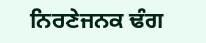ਨਿਰਣੇਜਨਕ ਢੰਗ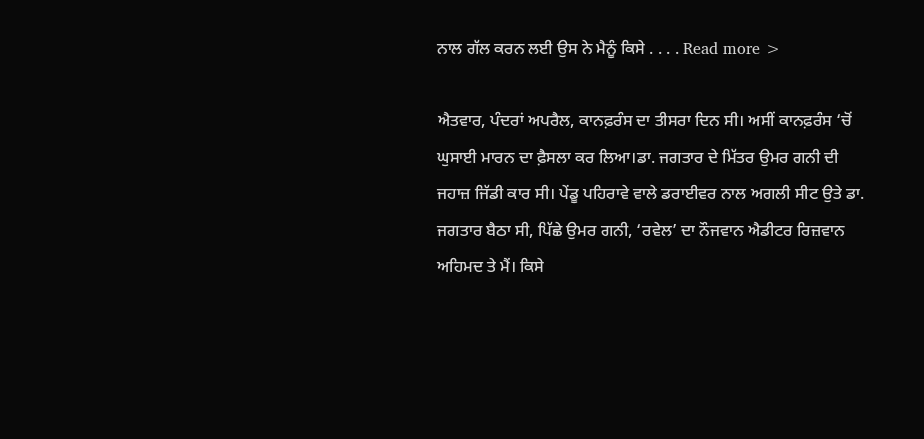ਨਾਲ ਗੱਲ ਕਰਨ ਲਈ ਉਸ ਨੇ ਮੈਨੂੰ ਕਿਸੇ . . . . Read more >

ਐਤਵਾਰ, ਪੰਦਰਾਂ ਅਪਰੈਲ, ਕਾਨਫ਼ਰੰਸ ਦਾ ਤੀਸਰਾ ਦਿਨ ਸੀ। ਅਸੀਂ ਕਾਨਫ਼ਰੰਸ ‘ਚੋਂ ਘੁਸਾਈ ਮਾਰਨ ਦਾ ਫ਼ੈਸਲਾ ਕਰ ਲਿਆ।ਡਾ. ਜਗਤਾਰ ਦੇ ਮਿੱਤਰ ਉਮਰ ਗਨੀ ਦੀ ਜਹਾਜ਼ ਜਿੱਡੀ ਕਾਰ ਸੀ। ਪੇਂਡੂ ਪਹਿਰਾਵੇ ਵਾਲੇ ਡਰਾਈਵਰ ਨਾਲ ਅਗਲੀ ਸੀਟ ਉਤੇ ਡਾ. ਜਗਤਾਰ ਬੈਠਾ ਸੀ, ਪਿੱਛੇ ਉਮਰ ਗਨੀ, ‘ਰਵੇਲ’ ਦਾ ਨੌਜਵਾਨ ਐਡੀਟਰ ਰਿਜ਼ਵਾਨ ਅਹਿਮਦ ਤੇ ਮੈਂ। ਕਿਸੇ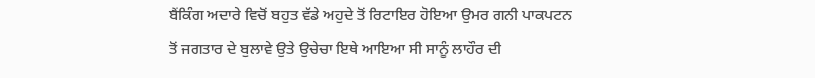ਬੈਂਕਿੰਗ ਅਦਾਰੇ ਵਿਚੋਂ ਬਹੁਤ ਵੱਡੇ ਅਹੁਦੇ ਤੋਂ ਰਿਟਾਇਰ ਹੋਇਆ ਉਮਰ ਗਨੀ ਪਾਕਪਟਨ ਤੋਂ ਜਗਤਾਰ ਦੇ ਬੁਲਾਵੇ ਉਤੇ ਉਚੇਚਾ ਇਥੇ ਆਇਆ ਸੀ ਸਾਨੂੰ ਲਾਹੌਰ ਦੀ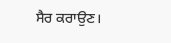ਸੈਰ ਕਰਾਉਣ।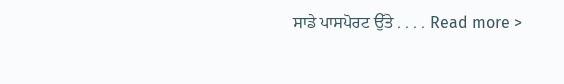ਸਾਡੇ ਪਾਸਪੋਰਟ ਉੱਤੇ . . . . Read more >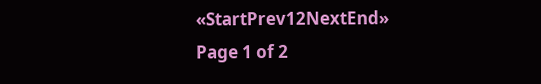«StartPrev12NextEnd»
Page 1 of 2